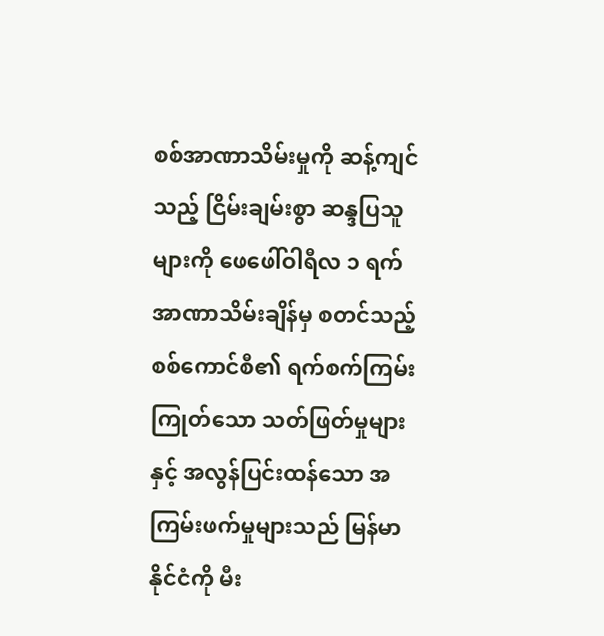စစ်အာဏာသိမ်းမှုကို ဆန့်ကျင်သည့် ငြိမ်းချမ်းစွာ ဆန္ဒပြသူများကို ဖေဖေါ်ဝါရီလ ၁ ရက် အာဏာသိမ်းချိန်မှ စတင်သည့် စစ်ကောင်စီ၏ ရက်စက်ကြမ်းကြုတ်သော သတ်ဖြတ်မှုများနှင့် အလွန်ပြင်းထန်သော အကြမ်းဖက်မှုများသည် မြန်မာနိုင်ငံကို မီး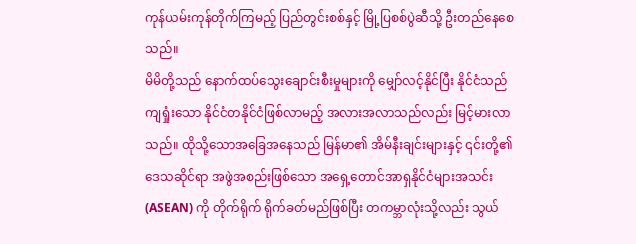ကုန်ယမ်းကုန်တိုက်ကြမည့် ပြည်တွင်းစစ်နှင့် မြို့ပြစစ်ပွဲဆီသို့ ဦးတည်နေစေသည်။
မိမိတို့သည် နောက်ထပ်သွေးချောင်းစီးမှုများကို မျှော်လင့်နိုင်ပြီး နိုင်ငံသည် ကျရှုံးသော နိုင်ငံတနိုင်ငံဖြစ်လာမည့် အလားအလာသည်လည်း မြင့်မားလာသည်။ ထိုသို့သောအခြေအနေသည် မြန်မာ၏ အိမ်နီးချင်းများနှင့် ၎င်းတို့၏ ဒေသဆိုင်ရာ အဖွဲအစည်းဖြစ်သော အရှေ့တောင်အာရှနိုင်ငံများအသင်း (ASEAN) ကို တိုက်ရိုက် ရိုက်ခတ်မည်ဖြစ်ပြီး တကမ္ဘာလုံးသို့လည်း သွယ်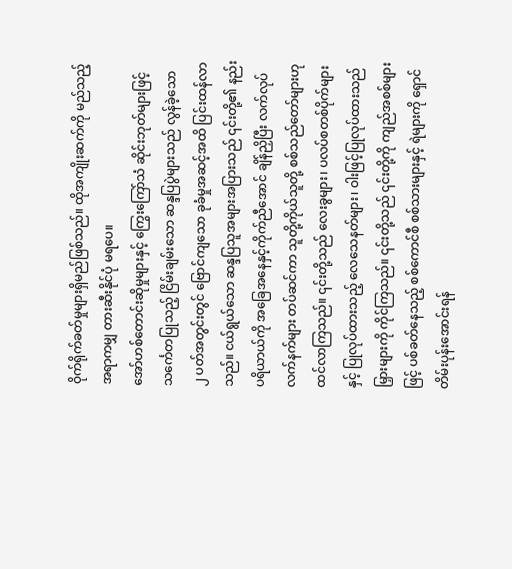ဝိုက်ရိုက်ခတ်မှုများရှိမည်ဖြစ်သည်။ ထိုအကျိုးဆက်ကို မည်သည့်အရာကမျှ တားဆီးနိုင်ပုံ မရပေ။
အော်ဟစ်တောင်းဆိုမှုများနှင့် ကြွေးကြော်သံ ဆိုင်းဘုတ်များဖြင့် သင်္ကေတပြုသည့် ငြိမ်းချမ်းသော ဆန္ဒပြပွဲများသည် လွန်ခဲ့သော ၂ ပတ်အတွင်းတွင် ဗြောင်ကျသော ခုခံမှုအဆင့်အထိ ပြင်းထန်လာသည်။ ငယ်ရွယ်သော ဆန္ဒပြသူအများအပြားသည် ၎င်းတို့၏ နည်းပရိယာယ်ကို အခြေအနေနှင့်ကိုက်ညီအောင် ချိန်ညှိပြီး လက်လုပ်လက်နက်များ တပ်ဆင်ကာ သူတို့ကိုယ်သူတို့ စစ်သည်တော်များဟု ထင်လာကြသည်။ ၎င်းတို့သည် လေးခွများ၊ ပလပ်စတစ်ပိုက်များနှင့် ပြုလုပ်ထားသည့် လေသေနတ်များ၊ ဝါးဖြင့်ပြုလုပ်ထားသည် မြှားများကို ကိုင်ကြသည်။ ၎င်းတို့သည် ၎င်းတို့ကို ကျည်အစစ်များဖြင့် ပစ်ခတ်နေသည့် စစ်ကောင်စီ စစ်သားများနှင့် ရဲများကို ရှောင်တိမ်းပုန်းအောင်းရန်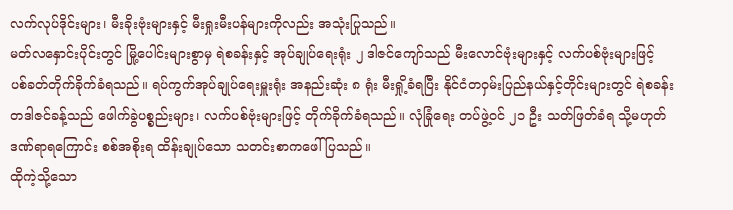လက်လုပ်ဒိုင်းများ၊ မီးခိုးဗုံးများနှင့် မီးရှုးမီးပန်များကိုလည်း အသုံးပြုသည်။
မတ်လနှောင်းပိုင်းတွင် မြို့ပေါင်းများစွာမှ ရဲစခန်းနှင့် အုပ်ချုပ်ရေးရုံး ၂ ဒါဇင်ကျော်သည် မီးလောင်ဗုံးများနှင့် လက်ပစ်ဗုံးများဖြင့် ပစ်ခတ်တိုက်ခိုက်ခံရသည်။ ရပ်ကွက်အုပ်ချုပ်ရေးမှူးရုံး အနည်းဆုံး ၈ ရုံး မီးရှို့ခံရပြီး နိုင်ငံတဝှမ်းပြည်နယ်နှင့်တိုင်းများတွင် ရဲစခန်း တဒါဇင်ခန့်သည် ဖေါက်ခွဲပစ္စည်းများ၊ လက်ပစ်ဗုံးများဖြင့် တိုက်ခိုက်ခံရသည်။ လုံခြုံရေး တပ်ဖွဲ့ဝင် ၂၁ ဦး သတ်ဖြတ်ခံရ သို့မဟုတ် ဒဏ်ရာရကြောင်း စစ်အစိုးရ ထိန်းချုပ်သော သတင်းစာကဖေါ်ပြသည်။
ထိုကဲ့သို့သော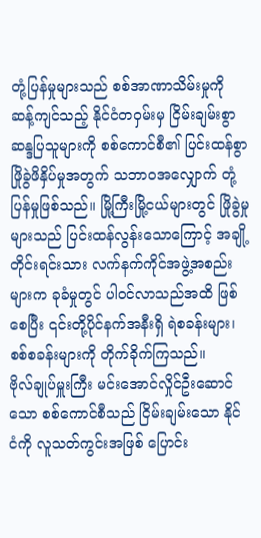တုံ့ပြန်မှုများသည် စစ်အာဏာသိမ်းမှုကို ဆန့်ကျင်သည့် နိုင်ငံတဝှမ်းမှ ငြိမ်းချမ်းစွာ ဆန္ဒပြသူများကို စစ်ကောင်စီ၏ ပြင်းထန်စွာ ဖြိုခွဲဖိနှိပ်မှုအတွက် သဘာဝအလျှောက် တုံ့ပြန်မှုဖြစ်သည်။ မြို့ကြီးမြို့ငယ်များတွင် ဖြိုခွဲမှုများသည် ပြင်းထန်လွန်းသောကြောင့် အချို့တိုင်းရင်းသား လက်နက်ကိုင်အဖွဲ့အစည်းများက ခုခံမှုတွင် ပါဝင်လာသည်အထိ ဖြစ်စေပြီး ၎င်းတို့ပိုင်နက်အနီးရှိ ရဲစခန်းများ၊ စစ်စခန်းများကို တိုက်ခိုက်ကြသည်။
ဗိုလ်ချုပ်မှူးကြီး မင်းအောင်လှိုင်ဦးဆောင်သော စစ်ကောင်စီသည် ငြိမ်းချမ်းသော နိုင်ငံကို လူသတ်ကွင်းအဖြစ် ပြောင်း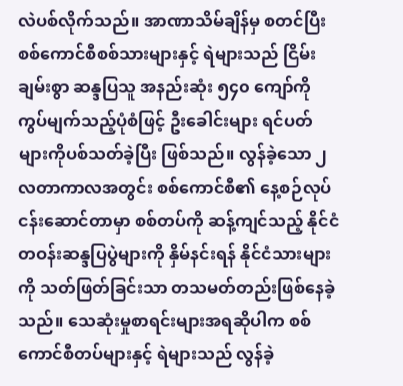လဲပစ်လိုက်သည်။ အာဏာသိမ်ချိန်မှ စတင်ပြီး စစ်ကောင်စီစစ်သားများနှင့် ရဲများသည် ငြိမ်းချမ်းစွာ ဆန္ဒပြသူ အနည်းဆုံး ၅၄၀ ကျော်ကို ကွပ်မျက်သည့်ပုံစံဖြင့် ဦးခေါင်းများ ရင်ပတ်များကိုပစ်သတ်ခဲ့ပြီး ဖြစ်သည်။ လွန်ခဲ့သော ၂ လတာကာလအတွင်း စစ်ကောင်စီ၏ နေ့စဉ်လုပ်ငန်းဆောင်တာမှာ စစ်တပ်ကို ဆန့်ကျင်သည့် နိုင်ငံတဝန်းဆန္ဒပြပွဲများကို နှိမ်နင်းရန် နိုင်ငံသားများကို သတ်ဖြတ်ခြင်းသာ တသမတ်တည်းဖြစ်နေခဲ့သည်။ သေဆုံးမှုစာရင်းများအရဆိုပါက စစ်ကောင်စီတပ်များနှင့် ရဲများသည် လွန်ခဲ့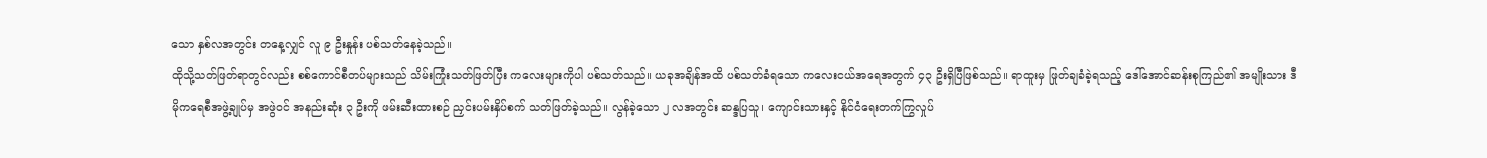သော နှစ်လအတွင်း တနေ့လျှင် လူ ၉ ဦးနှုန်း ပစ်သတ်နေခဲ့သည်။
ထိုသို့သတ်ဖြတ်ရာတွင်လည်း စစ်ကောင်စီတပ်များသည် သိမ်းကြုံးသတ်ဖြတ်ပြီး ကလေးများကိုပါ ပစ်သတ်သည်။ ယခုအချိန်အထိ ပစ်သတ်ခံရသော ကလေးငယ်အရေအတွက် ၄၃ ဦးရှိပြီဖြစ်သည်။ ရာထူးမှ ဖြုတ်ချခံခဲ့ရသည့် ဒေါ်အောင်ဆန်းစုကြည်၏ အမျိုးသား ဒီမိုကရေစီအဖွဲ့ချုပ်မှ အဖွဲဝင် အနည်းဆုံး ၃ ဦးကို ဖမ်းဆီးထားစဉ် ညှင်းပမ်းနှိပ်စက် သတ်ဖြတ်ခဲ့သည်။ လွန်ခဲ့သော ၂ လအတွင်း ဆန္ဒပြသူ၊ ကျောင်းသားနှင့် နိုင်ငံရေးတက်ကြွလှုပ်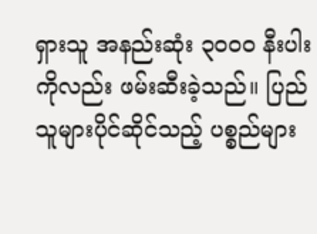ရှားသူ အနည်းဆုံး ၃၀၀၀ နီးပါးကိုလည်း ဖမ်းဆီးခဲ့သည်။ ပြည်သူများပိုင်ဆိုင်သည့် ပစ္စည်များ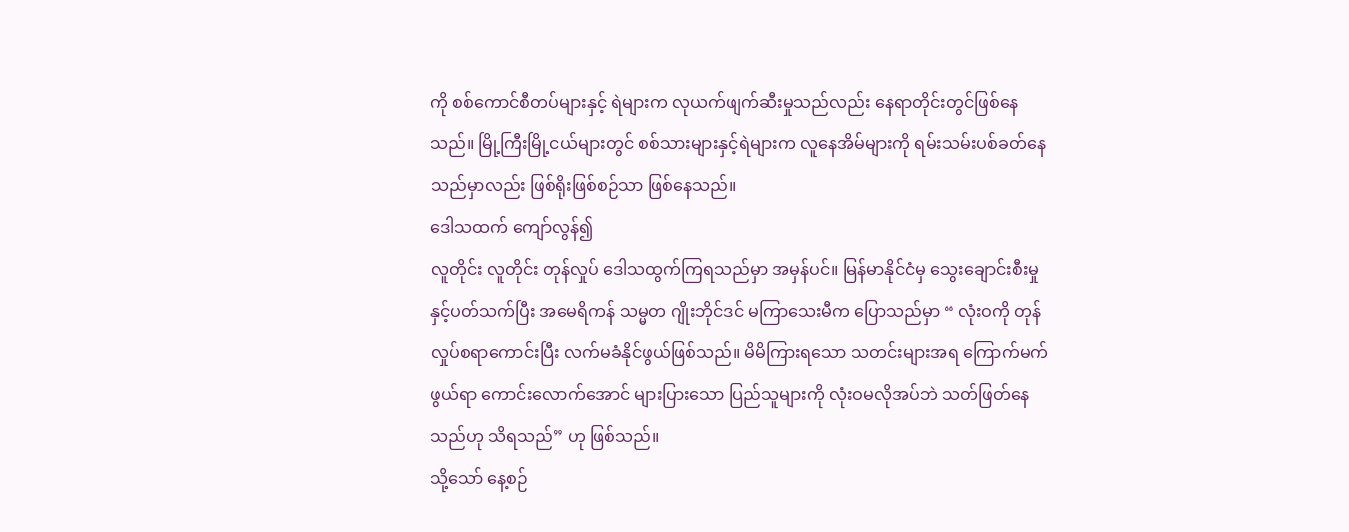ကို စစ်ကောင်စီတပ်များနှင့် ရဲများက လုယက်ဖျက်ဆီးမှုသည်လည်း နေရာတိုင်းတွင်ဖြစ်နေသည်။ မြို့ကြီးမြို့ငယ်များတွင် စစ်သားများနှင့်ရဲများက လူနေအိမ်များကို ရမ်းသမ်းပစ်ခတ်နေသည်မှာလည်း ဖြစ်ရိုးဖြစ်စဉ်သာ ဖြစ်နေသည်။
ဒေါသထက် ကျော်လွန်၍
လူတိုင်း လူတိုင်း တုန်လှုပ် ဒေါသထွက်ကြရသည်မှာ အမှန်ပင်။ မြန်မာနိုင်ငံမှ သွေးချောင်းစီးမှုနှင့်ပတ်သက်ပြီး အမေရိကန် သမ္မတ ဂျိုးဘိုင်ဒင် မကြာသေးမီက ပြောသည်မှာ “ လုံးဝကို တုန်လှုပ်စရာကောင်းပြီး လက်မခံနိုင်ဖွယ်ဖြစ်သည်။ မိမိကြားရသော သတင်းများအရ ကြောက်မက်ဖွယ်ရာ ကောင်းလောက်အောင် များပြားသော ပြည်သူများကို လုံးဝမလိုအပ်ဘဲ သတ်ဖြတ်နေသည်ဟု သိရသည်” ဟု ဖြစ်သည်။
သို့သော် နေ့စဉ်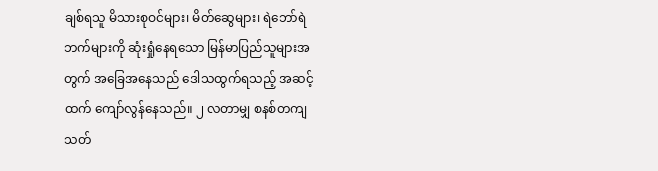ချစ်ရသူ မိသားစုဝင်များ၊ မိတ်ဆွေများ၊ ရဲဘော်ရဲဘက်များကို ဆုံးရှုံနေရသော မြန်မာပြည်သူများအတွက် အခြေအနေသည် ဒေါသထွက်ရသည့် အဆင့်ထက် ကျော်လွန်နေသည်။ ၂ လတာမျှ စနစ်တကျ သတ်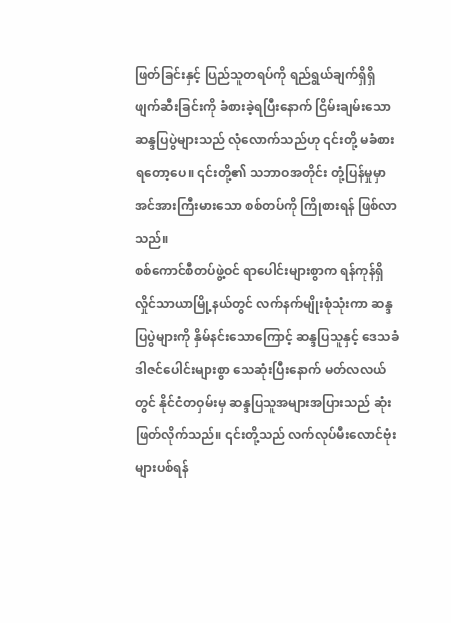ဖြတ်ခြင်းနှင့် ပြည်သူတရပ်ကို ရည်ရွယ်ချက်ရှိရှိ ဖျက်ဆီးခြင်းကို ခံစားခဲ့ရပြီးနောက် ငြိမ်းချမ်းသော ဆန္ဒပြပွဲများသည် လုံလောက်သည်ဟု ၎င်းတို့ မခံစားရတော့ပေ။ ၎င်းတို့၏ သဘာဝအတိုင်း တုံ့ပြန်မှုမှာ အင်အားကြီးမားသော စစ်တပ်ကို ကြိုစားရန် ဖြစ်လာသည်။
စစ်ကောင်စီတပ်ဖွဲ့ဝင် ရာပေါင်းများစွာက ရန်ကုန်ရှိ လှိုင်သာယာမြို့နယ်တွင် လက်နက်မျိုးစုံသုံးကာ ဆန္ဒပြပွဲများကို နှိမ်နင်းသောကြောင့် ဆန္ဒပြသူနှင့် ဒေသခံဒါဇင်ပေါင်းများစွာ သေဆုံးပြီးနောက် မတ်လလယ်တွင် နိုင်ငံတဝှမ်းမှ ဆန္ဒပြသူအများအပြားသည် ဆုံးဖြတ်လိုက်သည်။ ၎င်းတို့သည် လက်လုပ်မီးလောင်ဗုံးများပစ်ရန်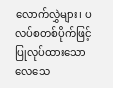လောက်လွှဲများ၊ ပလပ်စတစ်ပိုက်ဖြင့်ပြုလုပ်ထားသော လေသေ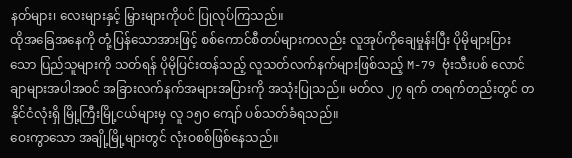နတ်များ၊ လေးများနှင့် မြှားများကိုပင် ပြုလုပ်ကြသည်။
ထိုအခြေအနေကို တုံ့ပြန်သောအားဖြင့် စစ်ကောင်စီတပ်များကလည်း လူအုပ်ကိုချေမှုန်းပြီး ပိုမိုများပြားသော ပြည်သူများကို သတ်ရန် ပိုမိုပြင်းထန်သည့် လူသတ်လက်နက်များဖြစ်သည့် M-79 ဗုံးသီးပစ် လောင်ချာများအပါအဝင် အခြားလက်နက်အများအပြားကို အသုံးပြုသည်။ မတ်လ ၂၇ ရက် တရက်တည်းတွင် တနိုင်ငံလုံးရှိ မြို့ကြီးမြို့ငယ်များမှ လူ ၁၅၀ ကျော် ပစ်သတ်ခံရသည်။
ဝေးကွာသော အချို့မြို့များတွင် လုံးဝစစ်ဖြစ်နေသည်။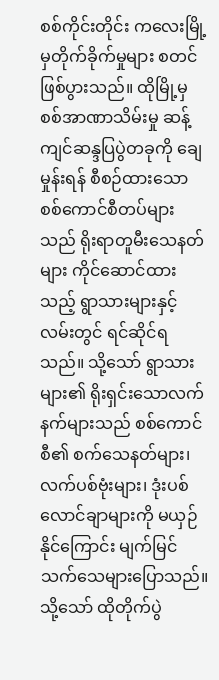စစ်ကိုင်းတိုင်း ကလေးမြို့မှတိုက်ခိုက်မှုများ စတင်ဖြစ်ပွားသည်။ ထိုမြို့မှ စစ်အာဏာသိမ်းမှု ဆန့်ကျင်ဆန္ဒပြပွဲတခုကို ချေမှုန်းရန် စီစဉ်ထားသော စစ်ကောင်စီတပ်များသည် ရိုးရာတူမီးသေနတ်များ ကိုင်ဆောင်ထားသည့် ရွာသားများနှင့် လမ်းတွင် ရင်ဆိုင်ရသည်။ သို့သော် ရွာသားများ၏ ရိုးရှင်းသောလက်နက်များသည် စစ်ကောင်စီ၏ စက်သေနတ်များ၊ လက်ပစ်ဗုံးများ၊ ဒုံးပစ်လောင်ချာများကို မယှဉ်နိုင်ကြောင်း မျက်မြင်သက်သေများပြောသည်။ သို့သော် ထိုတိုက်ပွဲ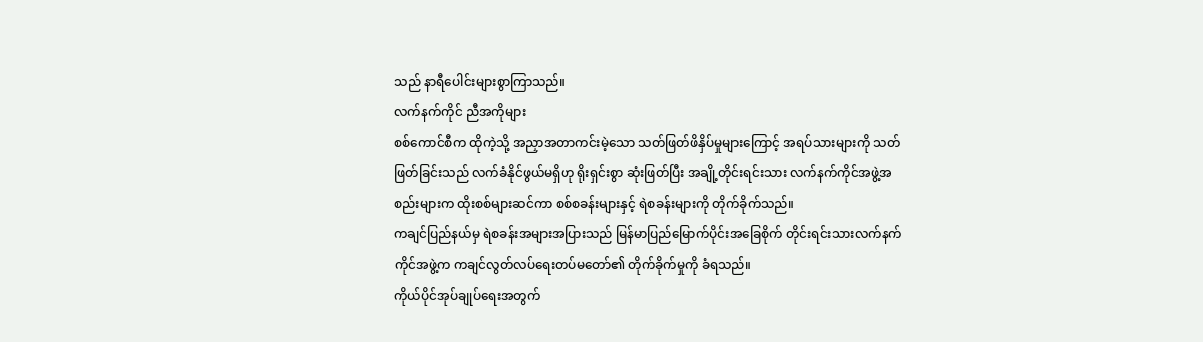သည် နာရီပေါင်းများစွာကြာသည်။
လက်နက်ကိုင် ညီအကိုများ
စစ်ကောင်စီက ထိုကဲ့သို့ အညှာအတာကင်းမဲ့သော သတ်ဖြတ်ဖိနှိပ်မှုများကြောင့် အရပ်သားများကို သတ်ဖြတ်ခြင်းသည် လက်ခံနိုင်ဖွယ်မရှိဟု ရိုးရှင်းစွာ ဆုံးဖြတ်ပြီး အချို့တိုင်းရင်းသား လက်နက်ကိုင်အဖွဲ့အစည်းများက ထိုးစစ်များဆင်ကာ စစ်စခန်းများနှင့် ရဲစခန်းများကို တိုက်ခိုက်သည်။
ကချင်ပြည်နယ်မှ ရဲစခန်းအများအပြားသည် မြန်မာပြည်မြောက်ပိုင်းအခြေစိုက် တိုင်းရင်းသားလက်နက်ကိုင်အဖွဲ့က ကချင်လွတ်လပ်ရေးတပ်မတော်၏ တိုက်ခိုက်မှုကို ခံရသည်။
ကိုယ်ပိုင်အုပ်ချုပ်ရေးအတွက်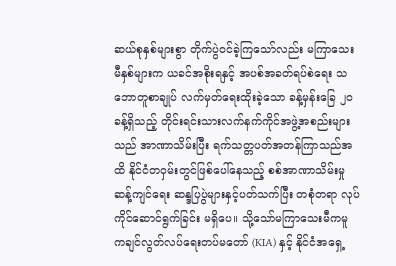ဆယ်စုနှစ်များစွာ တိုက်ပွဲဝင်ခဲ့ကြသော်လည်း မကြာသေးမီနှစ်များက ယခင်အစိုးရနှင့် အပစ်အခတ်ရပ်စဲရေး သဘောတူစာချုပ် လက်မှတ်ရေးထိုးခဲ့သော ခန့်မှန်းခြေ ၂၀ ခန့်ရှိသည့် တိုင်းရင်းသားလက်နက်ကိုင်အဖွဲ့အစည်းများသည် အာဏာသိမ်းပြီး ရက်သတ္တပတ်အတန်ကြာသည်အထိ နိုင်ငံတဝှမ်းတွင်ဖြစ်ပေါ်နေသည့် စစ်အာဏာသိမ်းမှုဆန့်ကျင်ရေး ဆန္ဒပြပွဲများနှင့်ပတ်သက်ပြီး တစုံတရာ လုပ်ကိုင်ဆောင်ရွက်ခြင်း မရှိပေ။ သို့သော်မကြာသေးမီကမူ ကချင်လွတ်လပ်ရေးတပ်မတော် (KIA) နှင့် နိုင်ငံအရှေ့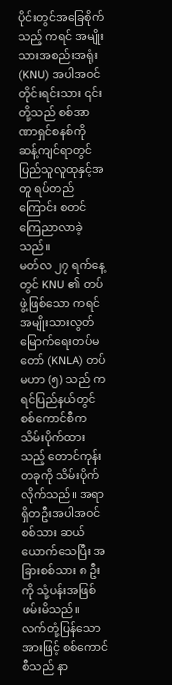ပိုင်းတွင်အခြေစိုက်သည့် ကရင် အမျိုးသားအစည်းအရုံး (KNU) အပါအဝင် တိုင်းရင်းသား ၎င်းတို့သည် စစ်အာဏာရှင်စနစ်ကို ဆန့်ကျင်ရာတွင် ပြည်သူလူထုနှင့်အတူ ရပ်တည်ကြောင်း စတင်ကြေညာလာခဲ့သည်။
မတ်လ ၂၇ ရက်နေ့တွင် KNU ၏ တပ်ဖွဲ့ဖြစ်သော ကရင်အမျိုးသားလွတ်မြောက်ရေးတပ်မတော် (KNLA) တပ်မဟာ (၅) သည် ကရင်ပြည်နယ်တွင် စစ်ကောင်စီက သိမ်းပိုက်ထားသည့် တောင်ကုန်းတခုကို သိမ်းပိုက်လိုက်သည်။ အရာရှိတဦးအပါအဝင် စစ်သား ဆယ်ယောက်သေပြီး အခြားစစ်သား ၈ ဦးကို သုံ့ပန်းအဖြစ် ဖမ်းမိသည်။
လက်တုံ့ပြန်သောအားဖြင့် စစ်ကောင်စီသည် နာ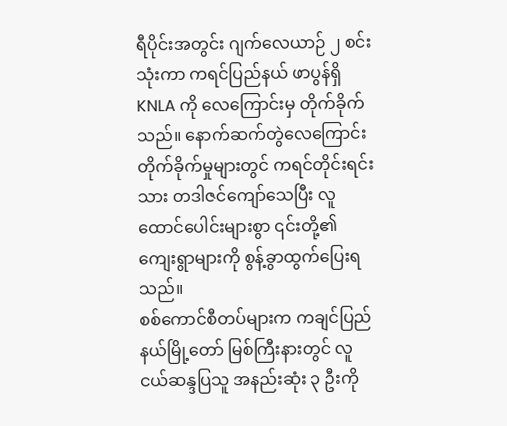ရီပိုင်းအတွင်း ဂျက်လေယာဉ် ၂ စင်းသုံးကာ ကရင်ပြည်နယ် ဖာပွန်ရှိ KNLA ကို လေကြောင်းမှ တိုက်ခိုက်သည်။ နောက်ဆက်တွဲလေကြောင်းတိုက်ခိုက်မှုများတွင် ကရင်တိုင်းရင်းသား တဒါဇင်ကျော်သေပြီး လူထောင်ပေါင်းများစွာ ၎င်းတို့၏ ကျေးရွာများကို စွန့်ခွာထွက်ပြေးရသည်။
စစ်ကောင်စီတပ်များက ကချင်ပြည်နယ်မြို့တော် မြစ်ကြီးနားတွင် လူငယ်ဆန္ဒပြသူ အနည်းဆုံး ၃ ဦးကို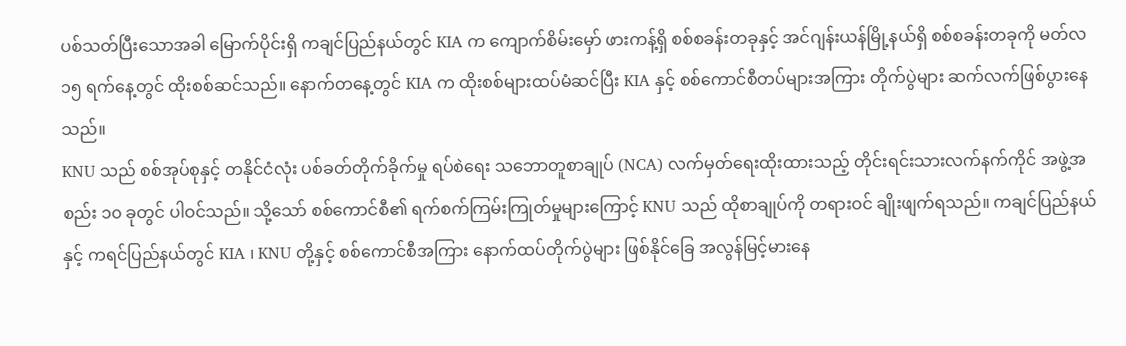ပစ်သတ်ပြီးသောအခါ မြောက်ပိုင်းရှိ ကချင်ပြည်နယ်တွင် KIA က ကျောက်စိမ်းမှော် ဖားကန့်ရှိ စစ်စခန်းတခုနှင့် အင်ဂျန်းယန်မြို့နယ်ရှိ စစ်စခန်းတခုကို မတ်လ ၁၅ ရက်နေ့တွင် ထိုးစစ်ဆင်သည်။ နောက်တနေ့တွင် KIA က ထိုးစစ်များထပ်မံဆင်ပြီး KIA နှင့် စစ်ကောင်စီတပ်များအကြား တိုက်ပွဲများ ဆက်လက်ဖြစ်ပွားနေသည်။
KNU သည် စစ်အုပ်စုနှင့် တနိုင်ငံလုံး ပစ်ခတ်တိုက်ခိုက်မှု ရပ်စဲရေး သဘောတူစာချုပ် (NCA) လက်မှတ်ရေးထိုးထားသည့် တိုင်းရင်းသားလက်နက်ကိုင် အဖွဲ့အစည်း ၁၀ ခုတွင် ပါဝင်သည်။ သို့သော် စစ်ကောင်စီ၏ ရက်စက်ကြမ်းကြုတ်မှုများကြောင့် KNU သည် ထိုစာချုပ်ကို တရားဝင် ချိုးဖျက်ရသည်။ ကချင်ပြည်နယ်နှင့် ကရင်ပြည်နယ်တွင် KIA ၊ KNU တို့နှင့် စစ်ကောင်စီအကြား နောက်ထပ်တိုက်ပွဲများ ဖြစ်နိုင်ခြေ အလွန်မြင့်မားနေ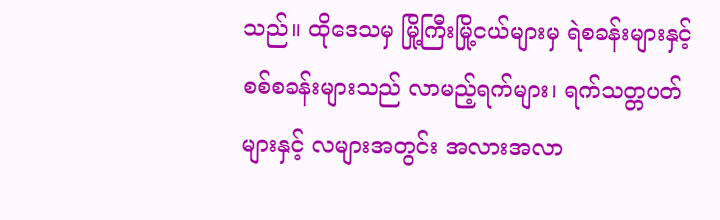သည်။ ထိုဒေသမှ မြို့ကြီးမြို့ငယ်များမှ ရဲစခန်းများနှင့် စစ်စခန်းများသည် လာမည့်ရက်များ၊ ရက်သတ္တပတ်များနှင့် လများအတွင်း အလားအလာ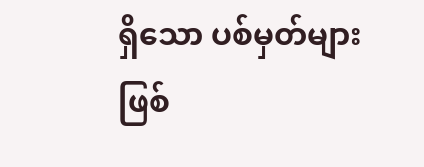ရှိသော ပစ်မှတ်များဖြစ်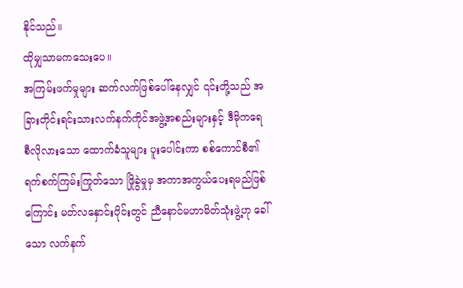နိုင်သည်။
ထိုမျှသာမကသေးပေ။
အကြမ်းဖက်မှုများ ဆက်လက်ဖြစ်ပေါ်နေလျှင် ၎င်းတို့သည် အခြားတိုင်းရင်းသားလက်နက်ကိုင်အဖွဲ့အစည်းများနှင့် ဒီမိုကရေစီလိုလားသော ထောက်ခံသူများ ပူးပေါင်းကာ စစ်ကောင်စီ၏ ရက်စက်ကြမ်းကြုတ်သော ဖြိုခွဲမှုမှ အကာအကွယ်ပေးရမည်ဖြစ်ကြောင်း မတ်လနှောင်းပိုင်းတွင် ညီနောင်မဟာမိတ်သုံးဖွဲ့ဟု ခေါ်သော လက်နက်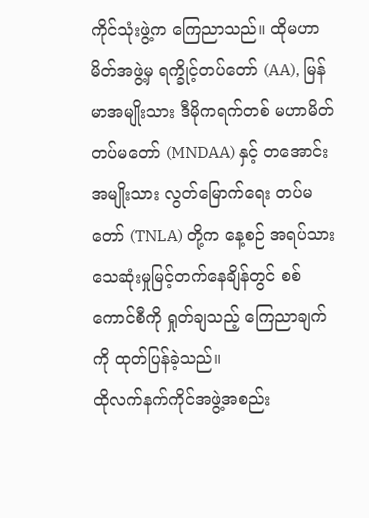ကိုင်သုံးဖွဲ့က ကြေညာသည်။ ထိုမဟာမိတ်အဖွဲ့မှ ရက္ခိုင့်တပ်တော် (AA), မြန်မာအမျိုးသား ဒီမိုကရက်တစ် မဟာမိတ်တပ်မတော် (MNDAA) နှင့် တအောင်းအမျိုးသား လွတ်မြောက်ရေး တပ်မတော် (TNLA) တို့က နေ့စဉ် အရပ်သား သေဆုံးမှုမြင့်တက်နေချိန်တွင် စစ်ကောင်စီကို ရှုတ်ချသည့် ကြေညာချက်ကို ထုတ်ပြန်ခဲ့သည်။
ထိုလက်နက်ကိုင်အဖွဲ့အစည်း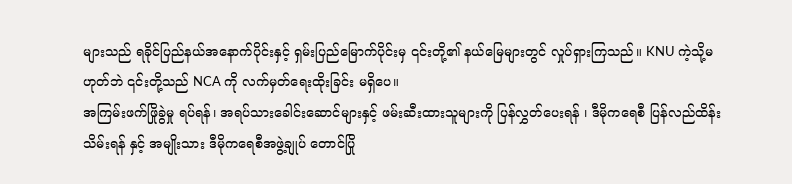များသည် ရခိုင်ပြည်နယ်အနောက်ပိုင်းနှင့် ရှမ်းပြည်မြောက်ပိုင်းမှ ၎င်းတို့၏ နယ်မြေများတွင် လှုပ်ရှားကြသည်။ KNU ကဲ့သို့မဟုတ်ဘဲ ၎င်းတို့သည် NCA ကို လက်မှတ်ရေးထိုးခြင်း မရှိပေ။
အကြမ်းဖက်ဖြိုခွဲမှု ရပ်ရန်၊ အရပ်သားခေါင်းဆောင်များနှင့် ဖမ်းဆီးထားသူများကို ပြန်လွှတ်ပေးရန် ၊ ဒီမိုကရေစီ ပြန်လည်ထိန်းသိမ်းရန် နှင့် အမျိုးသား ဒီမိုကရေစီအဖွဲ့ချုပ် တောင်ပြို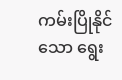ကမ်းပြိုနိုင်သော ရွေး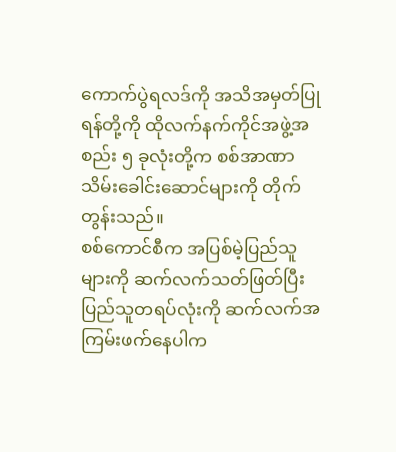ကောက်ပွဲရလဒ်ကို အသိအမှတ်ပြုရန်တို့ကို ထိုလက်နက်ကိုင်အဖွဲ့အစည်း ၅ ခုလုံးတို့က စစ်အာဏာသိမ်းခေါင်းဆောင်များကို တိုက်တွန်းသည်။
စစ်ကောင်စီက အပြစ်မဲ့ပြည်သူများကို ဆက်လက်သတ်ဖြတ်ပြီး ပြည်သူတရပ်လုံးကို ဆက်လက်အကြမ်းဖက်နေပါက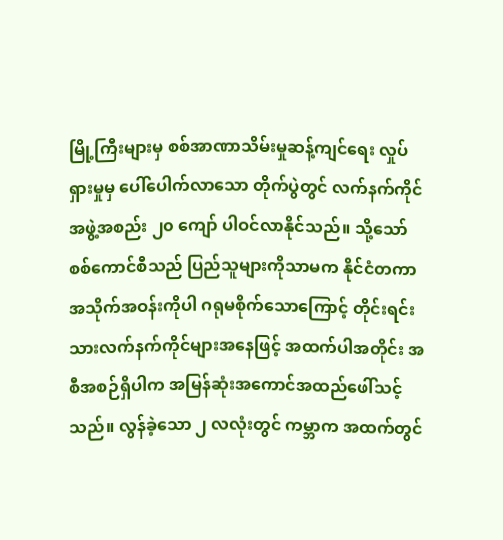မြို့ကြီးများမှ စစ်အာဏာသိမ်းမှုဆန့်ကျင်ရေး လှုပ်ရှားမှုမှ ပေါ်ပေါက်လာသော တိုက်ပွဲတွင် လက်နက်ကိုင်အဖွဲ့အစည်း ၂၀ ကျော် ပါဝင်လာနိုင်သည်။ သို့သော် စစ်ကောင်စီသည် ပြည်သူများကိုသာမက နိုင်ငံတကာ အသိုက်အဝန်းကိုပါ ဂရုမစိုက်သောကြောင့် တိုင်းရင်းသားလက်နက်ကိုင်များအနေဖြင့် အထက်ပါအတိုင်း အစီအစဉ်ရှိပါက အမြန်ဆုံးအကောင်အထည်ဖေါ်သင့်သည်။ လွန်ခဲ့သော ၂ လလုံးတွင် ကမ္ဘာက အထက်တွင်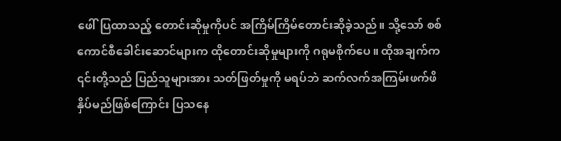ဖေါ်ပြထာသည့် တောင်းဆိုမှုကိုပင် အကြိမ်ကြိမ်တောင်းဆိုခဲ့သည်။ သို့သော် စစ်ကောင်စီခေါင်းဆောင်များက ထိုတောင်းဆိုမှုများကို ဂရုမစိုက်ပေ။ ထိုအချက်က ၎င်းတို့သည် ပြည်သူများအား သတ်ဖြတ်မှုကို မရပ်ဘဲ ဆက်လက်အကြမ်းဖက်ဖိနှိပ်မည်ဖြစ်ကြောင်း ပြသနေ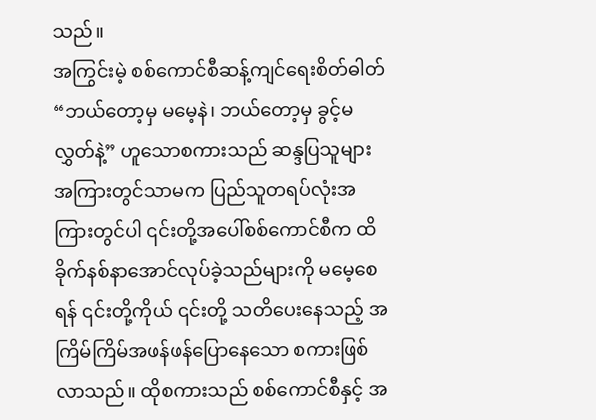သည်။
အကြွင်းမဲ့ စစ်ကောင်စီဆန့်ကျင်ရေးစိတ်ဓါတ်
“ဘယ်တော့မှ မမေ့နဲ၊ ဘယ်တော့မှ ခွင့်မလွှတ်နဲ့” ဟူသောစကားသည် ဆန္ဒပြသူများအကြားတွင်သာမက ပြည်သူတရပ်လုံးအကြားတွင်ပါ ၎င်းတို့အပေါ်စစ်ကောင်စီက ထိခိုက်နစ်နာအောင်လုပ်ခဲ့သည်များကို မမေ့စေရန် ၎င်းတို့ကိုယ် ၎င်းတို့ သတိပေးနေသည့် အကြိမ်ကြိမ်အဖန်ဖန်ပြောနေသော စကားဖြစ်လာသည်။ ထိုစကားသည် စစ်ကောင်စီနှင့် အ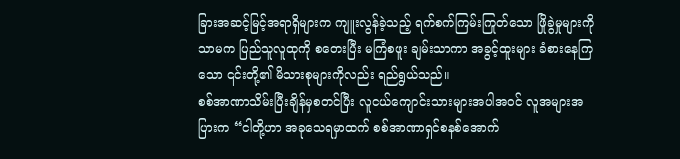ခြားအဆင့်မြင့်အရာရှိများက ကျူးလွန်ခဲ့သည့် ရက်စက်ကြမ်းကြုတ်သော ဖြိုခွဲမှုများကိုသာမက ပြည်သူလူထုကို စတေးပြီး မကြံစဖူး ချမ်းသာကာ အခွင့်ထူးများ ခံစားနေကြသော ၎င်းတို့၏ မိသားစုများကိုလည်း ရည်ရွယ်သည်။
စစ်အာဏာသိမ်းပြီးချိန်မှစတင်ပြီး လူငယ်ကျောင်းသားများအပါအဝင် လူအများအပြားက “ငါတို့ဟာ အခုသေရမှာထက် စစ်အာဏာရှင်စနစ်အောက်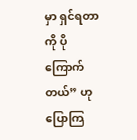မှာ ရှင်ရတာကို ပိုကြောက်တယ်” ဟု ပြောကြ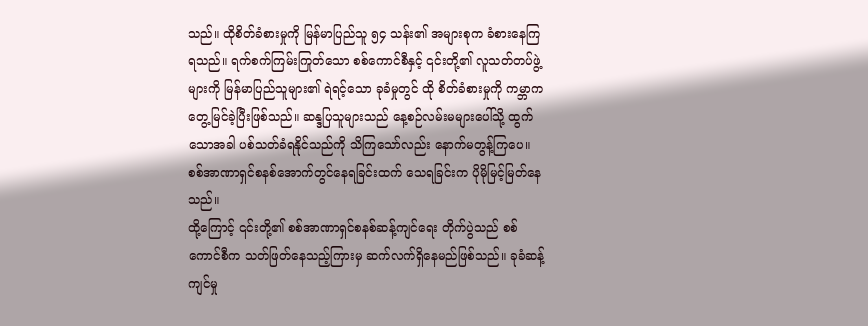သည်။ ထိုစိတ်ခံစားမှုကို မြန်မာပြည်သူ ၅၄ သန်း၏ အများစုက ခံစားနေကြရသည်။ ရက်စက်ကြမ်းကြုတ်သော စစ်ကောင်စီနှင့် ၎င်းတို့၏ လူသတ်တပ်ဖွဲ့များကို မြန်မာပြည်သူများ၏ ရဲရင့်သော ခုခံမှုတွင် ထို စိတ်ခံစားမှုကို ကမ္ဘာကတွေ့မြင်ခဲ့ပြီးဖြစ်သည်။ ဆန္ဒပြသူများသည် နေ့စဉ်လမ်းမများပေါ်သို့ ထွက်သောအခါ ပစ်သတ်ခံရနိုင်သည်ကို သိကြသော်လည်း နောက်မတွန့်ကြပေ။ စစ်အာဏာရှင်စနစ်အောက်တွင်နေရခြင်းထက် သေရခြင်းက ပိုမိုမြင့်မြတ်နေသည်။
ထို့ကြောင့် ၎င်းတို့၏ စစ်အာဏာရှင်စနစ်ဆန့်ကျင်ရေး တိုက်ပွဲသည် စစ်ကောင်စီက သတ်ဖြတ်နေသည့်ကြားမှ ဆက်လက်ရှိနေမည်ဖြစ်သည်။ ခုခံဆန့်ကျင်မှု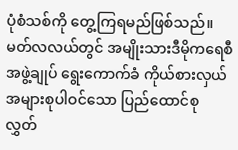ပုံစံသစ်ကို တွေ့ကြရမည်ဖြစ်သည်။
မတ်လလယ်တွင် အမျိုးသားဒီမိုကရေစီအဖွဲ့ချုပ် ရွေးကောက်ခံ ကိုယ်စားလှယ် အများစုပါဝင်သော ပြည်ထောင်စု လွှတ်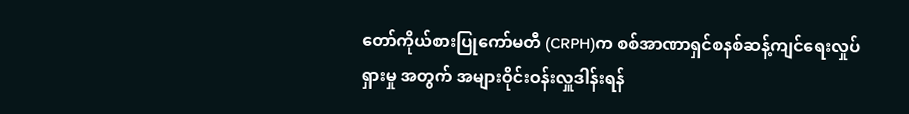တော်ကိုယ်စားပြုကော်မတီ (CRPH)က စစ်အာဏာရှင်စနစ်ဆန့်ကျင်ရေးလှုပ်ရှားမှု အတွက် အများဝိုင်းဝန်းလှူဒါန်းရန်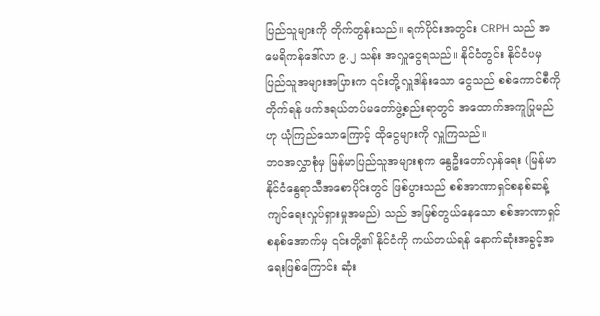ပြည်သူများကို တိုက်တွန်းသည်။ ရက်ပိုင်းအတွင်း CRPH သည် အမေရိကန်ဒေါ်လာ ၉.၂ သန်း အလှူငွေရသည်။ နိုင်ငံတွင်း နိုင်ငံပမှ ပြည်သူအများအပြားက ၎င်းတို့လှူဒါန်းသော ငွေသည် စစ်ကောင်စီကိုတိုက်ရန် ဖက်ဒရယ်တပ်မတော်ဖွဲ့စည်းရာတွင် အထောက်အကူပြုမည်ဟု ယုံကြည်သောကြောင့် ထိုငွေများကို လှူကြသည်။
ဘဝအလွှာစုံမှ မြန်မာပြည်သူအများစုက နွေဦးတော်လှန်ရေး (မြန်မာနိုင်ငံနွေရာသီအစောပိုင်းတွင် ဖြစ်ပွားသည် စစ်အာဏာရှင်စနစ်ဆန့်ကျင်ရေးလှုပ်ရှားမှုအမည်) သည် အမြစ်တွယ်နေသော စစ်အာဏာရှင်စနစ်အောက်မှ ၎င်းတို့၏ နိုင်ငံကို ကယ်တယ်ရန် နောက်ဆုံးအခွင့်အရေးဖြစ်ကြောင်း ဆုံး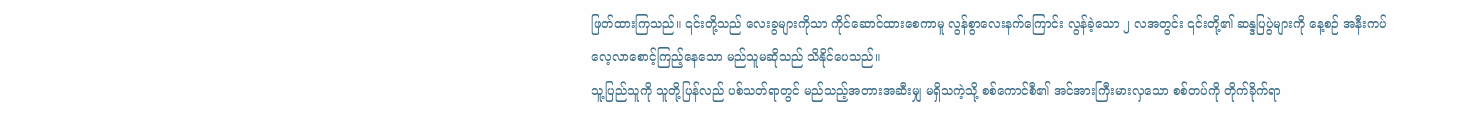ဖြတ်ထားကြသည်။ ၎င်းတို့သည် လေးခွများကိုသာ ကိုင်ဆောင်ထားစေကာမူ လွန်စွာလေးနက်ကြောင်း လွန်ခဲ့သော ၂ လအတွင်း ၎င်းတို့၏ ဆန္ဒပြပွဲများကို နေ့စဉ် အနီးကပ် လေ့လာစောင့်ကြည့်နေသော မည်သူမဆိုသည် သိနိုင်ပေသည်။
သူ့ပြည်သူကို သူတို့ပြန်လည် ပစ်သတ်ရာတွင် မည်သည့်အတားအဆီးမျှ မရှိသကဲ့သို့ စစ်ကောင်စီ၏ အင်အားကြီးမားလှသော စစ်တပ်ကို တိုက်ခိုက်ရာ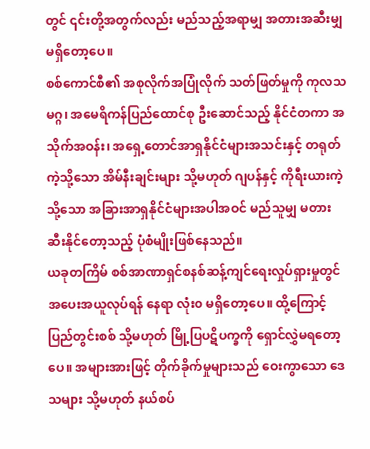တွင် ၎င်းတို့အတွက်လည်း မည်သည့်အရာမျှ အတားအဆီးမျှ မရှိတော့ပေ။
စစ်ကောင်စီ၏ အစုလိုက်အပြုံလိုက် သတ်ဖြတ်မှုကို ကုလသမဂ္ဂ၊ အမေရိကန်ပြည်ထောင်စု ဦးဆောင်သည့် နိုင်ငံတကာ အသိုက်အဝန်း၊ အရှေ့တောင်အာရှနိုင်ငံများအသင်းနှင့် တရုတ်ကဲ့သို့သော အိမ်နီးချင်းများ သို့မဟုတ် ဂျပန်နှင့် ကိုရီးယားကဲ့သို့သော အခြားအာရှနိုင်ငံများအပါအဝင် မည်သူမျှ မတားဆီးနိုင်တော့သည့် ပုံစံမျိုးဖြစ်နေသည်။
ယခုတကြိမ် စစ်အာဏာရှင်စနစ်ဆန့်ကျင်ရေးလှုပ်ရှားမှုတွင်အပေးအယူလုပ်ရန် နေရာ လုံး၀ မရှိတော့ပေ။ ထို့ကြောင့် ပြည်တွင်းစစ် သို့မဟုတ် မြို့ပြပဋိပက္ခကို ရှောင်လွှဲမရတော့ပေ။ အများအားဖြင့် တိုက်ခိုက်မှုများသည် ဝေးကွာသော ဒေသများ သို့မဟုတ် နယ်စပ်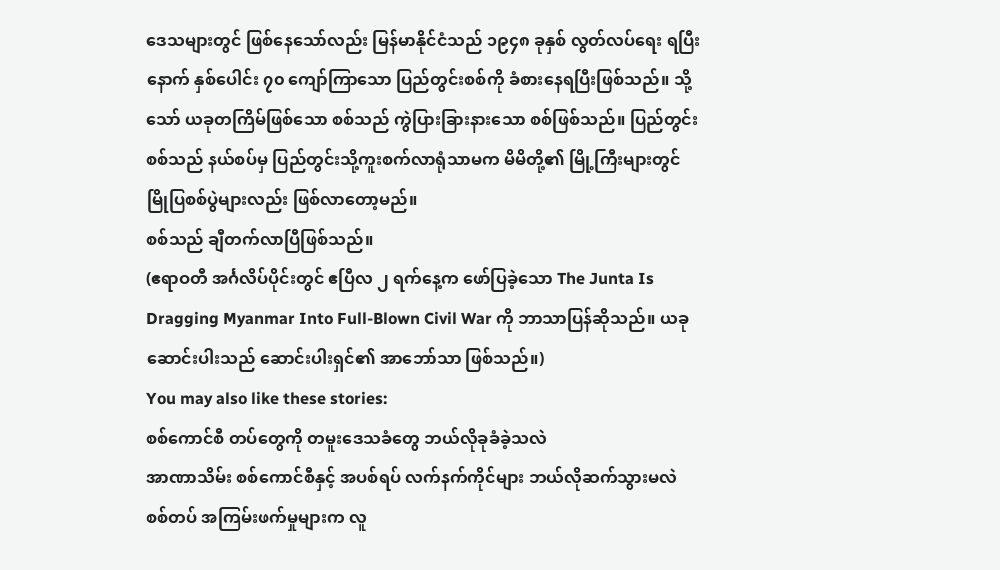ဒေသများတွင် ဖြစ်နေသော်လည်း မြန်မာနိုင်ငံသည် ၁၉၄၈ ခုနှစ် လွတ်လပ်ရေး ရပြီးနောက် နှစ်ပေါင်း ၇၀ ကျော်ကြာသော ပြည်တွင်းစစ်ကို ခံစားနေရပြီးဖြစ်သည်။ သို့သော် ယခုတကြိမ်ဖြစ်သော စစ်သည် ကွဲပြားခြားနားသော စစ်ဖြစ်သည်။ ပြည်တွင်းစစ်သည် နယ်စပ်မှ ပြည်တွင်းသို့ကူးစက်လာရုံသာမက မိမိတို့၏ မြို့ကြီးများတွင် မြိုပြစစ်ပွဲများလည်း ဖြစ်လာတော့မည်။
စစ်သည် ချီတက်လာပြီဖြစ်သည်။
(ဧရာဝတီ အင်္ဂလိပ်ပိုင်းတွင် ဧပြီလ ၂ ရက်နေ့က ဖော်ပြခဲ့သော The Junta Is Dragging Myanmar Into Full-Blown Civil War ကို ဘာသာပြန်ဆိုသည်။ ယခု ဆောင်းပါးသည် ဆောင်းပါးရှင်၏ အာဘော်သာ ဖြစ်သည်။)
You may also like these stories:
စစ်ကောင်စီ တပ်တွေကို တမူးဒေသခံတွေ ဘယ်လိုခုခံခဲ့သလဲ
အာဏာသိမ်း စစ်ကောင်စီနှင့် အပစ်ရပ် လက်နက်ကိုင်များ ဘယ်လိုဆက်သွားမလဲ
စစ်တပ် အကြမ်းဖက်မှုများက လူ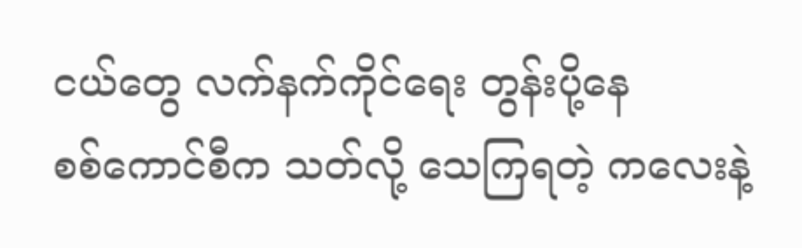ငယ်တွေ လက်နက်ကိုင်ရေး တွန်းပို့နေ
စစ်ကောင်စီက သတ်လို့ သေကြရတဲ့ ကလေးနဲ့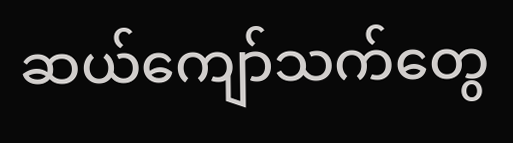ဆယ်ကျော်သက်တွေ